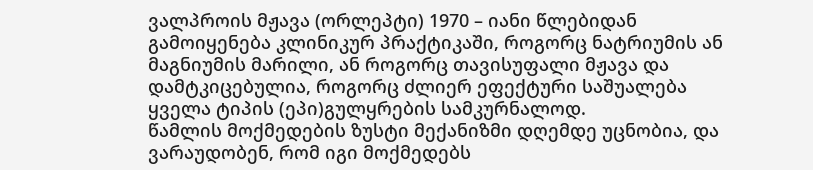ვალპროის მჟავა (ორლეპტი) 1970 – იანი წლებიდან გამოიყენება კლინიკურ პრაქტიკაში, როგორც ნატრიუმის ან მაგნიუმის მარილი, ან როგორც თავისუფალი მჟავა და დამტკიცებულია, როგორც ძლიერ ეფექტური საშუალება ყველა ტიპის (ეპი)გულყრების სამკურნალოდ.
წამლის მოქმედების ზუსტი მექანიზმი დღემდე უცნობია, და ვარაუდობენ, რომ იგი მოქმედებს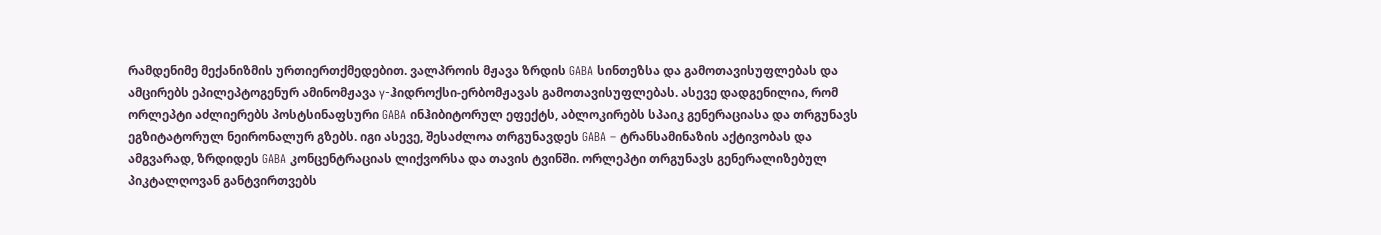რამდენიმე მექანიზმის ურთიერთქმედებით. ვალპროის მჟავა ზრდის GABA სინთეზსა და გამოთავისუფლებას და ამცირებს ეპილეპტოგენურ ამინომჟავა γ-ჰიდროქსი-ერბომჟავას გამოთავისუფლებას. ასევე დადგენილია, რომ ორლეპტი აძლიერებს პოსტსინაფსური GABA ინჰიბიტორულ ეფექტს, აბლოკირებს სპაიკ გენერაციასა და თრგუნავს ეგზიტატორულ ნეირონალურ გზებს. იგი ასევე, შესაძლოა თრგუნავდეს GABA – ტრანსამინაზის აქტივობას და ამგვარად, ზრდიდეს GABA კონცენტრაციას ლიქვორსა და თავის ტვინში. ორლეპტი თრგუნავს გენერალიზებულ პიკტალღოვან განტვირთვებს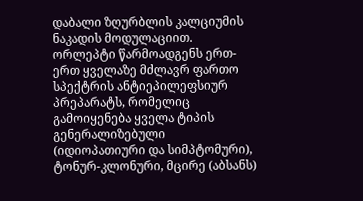დაბალი ზღურბლის კალციუმის ნაკადის მოდულაციით.
ორლეპტი წარმოადგენს ერთ-ერთ ყველაზე მძლავრ ფართო სპექტრის ანტიეპილეფსიურ პრეპარატს, რომელიც გამოიყენება ყველა ტიპის გენერალიზებული (იდიოპათიური და სიმპტომური), ტონურ-კლონური, მცირე (აბსანს)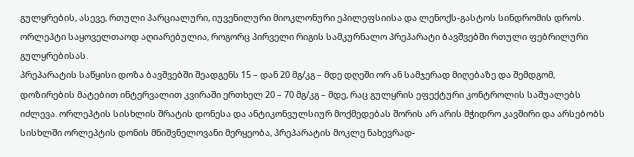გულყრების, ასევე, რთული პარციალური, იუვენილური მიოკლონური ეპილეფსიისა და ლენოქს-გასტოს სინდრომის დროს. ორლეპტი საყოველთაოდ აღიარებულია, როგორც პირველი რიგის სამკურნალო პრეპარატი ბავშვებში რთული ფებრილური გულყრებისას.
პრეპარატის საწყისი დოზა ბავშვებში შეადგენს 15 – დან 20 მგ/კგ – მდე დღეში ორ ან სამჯერად მიღებაზე და შემდგომ, დოზირების მატებით ინტერვალით კვირაში ერთხელ 20 – 70 მგ/კგ – მდე, რაც გულყრის ეფექტური კონტროლის საშუალებს იძლევა. ორლეპტის სისხლის შრატის დონესა და ანტიკონვულსიურ მოქმედებას შორის არ არის მჭიდრო კავშირი და არსებობს სისხლში ორლეპტის დონის მნიშვნელოვანი მერყეობა, პრეპარატის მოკლე ნახევრად-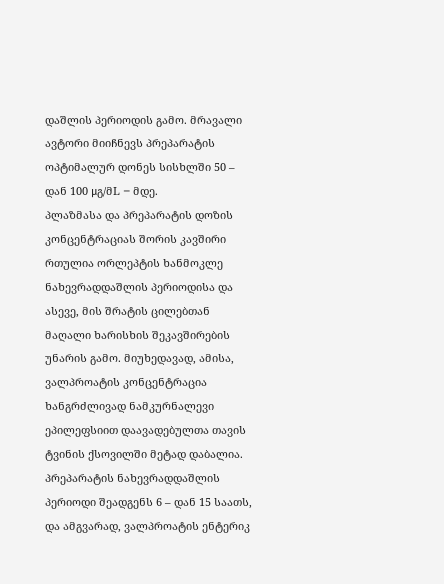დაშლის პერიოდის გამო. მრავალი ავტორი მიიჩნევს პრეპარატის ოპტიმალურ დონეს სისხლში 50 – დან 100 μგ/მL – მდე.
პლაზმასა და პრეპარატის დოზის კონცენტრაციას შორის კავშირი რთულია ორლეპტის ხანმოკლე ნახევრადდაშლის პერიოდისა და ასევე, მის შრატის ცილებთან მაღალი ხარისხის შეკავშირების უნარის გამო. მიუხედავად, ამისა, ვალპროატის კონცენტრაცია ხანგრძლივად ნამკურნალევი ეპილეფსიით დაავადებულთა თავის ტვინის ქსოვილში მეტად დაბალია.
პრეპარატის ნახევრადდაშლის პერიოდი შეადგენს 6 – დან 15 საათს, და ამგვარად, ვალპროატის ენტერიკ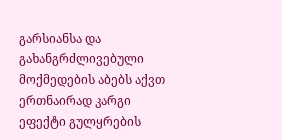გარსიანსა და გახანგრძლივებული მოქმედების აბებს აქვთ ერთნაირად კარგი ეფექტი გულყრების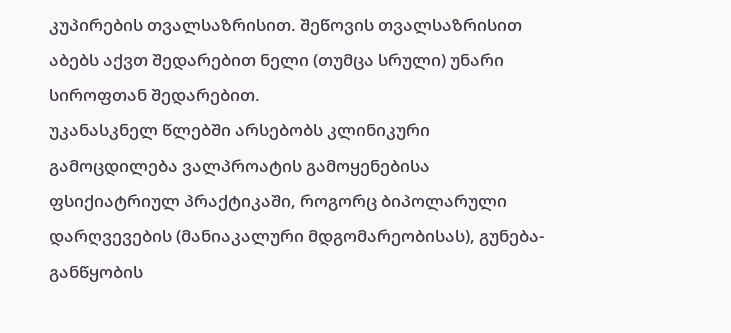კუპირების თვალსაზრისით. შეწოვის თვალსაზრისით აბებს აქვთ შედარებით ნელი (თუმცა სრული) უნარი სიროფთან შედარებით.
უკანასკნელ წლებში არსებობს კლინიკური გამოცდილება ვალპროატის გამოყენებისა ფსიქიატრიულ პრაქტიკაში, როგორც ბიპოლარული დარღვევების (მანიაკალური მდგომარეობისას), გუნება-განწყობის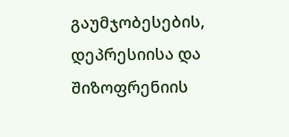გაუმჯობესების, დეპრესიისა და შიზოფრენიის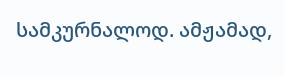სამკურნალოდ. ამჟამად,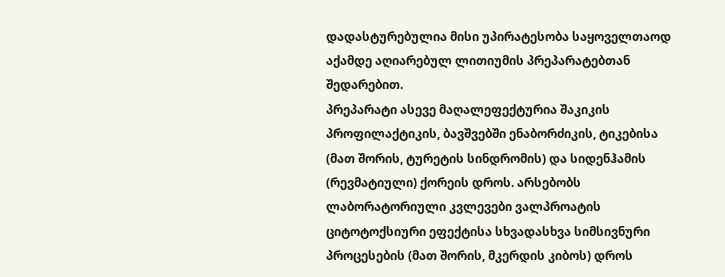დადასტურებულია მისი უპირატესობა საყოველთაოდ აქამდე აღიარებულ ლითიუმის პრეპარატებთან შედარებით.
პრეპარატი ასევე მაღალეფექტურია შაკიკის პროფილაქტიკის, ბავშვებში ენაბორძიკის, ტიკებისა (მათ შორის, ტურეტის სინდრომის) და სიდენჰამის (რევმატიული) ქორეის დროს. არსებობს ლაბორატორიული კვლევები ვალპროატის ციტოტოქსიური ეფექტისა სხვადასხვა სიმსივნური პროცესების (მათ შორის, მკერდის კიბოს) დროს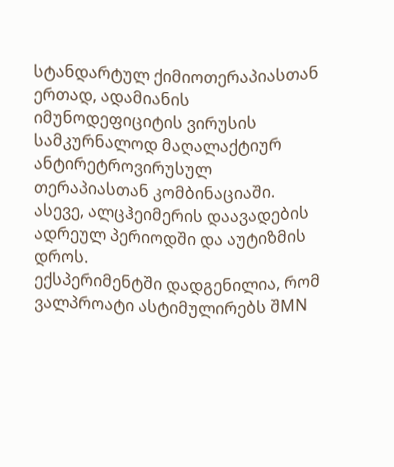სტანდარტულ ქიმიოთერაპიასთან ერთად, ადამიანის იმუნოდეფიციტის ვირუსის სამკურნალოდ მაღალაქტიურ ანტირეტროვირუსულ თერაპიასთან კომბინაციაში. ასევე, ალცჰეიმერის დაავადების ადრეულ პერიოდში და აუტიზმის დროს.
ექსპერიმენტში დადგენილია, რომ ვალპროატი ასტიმულირებს შMN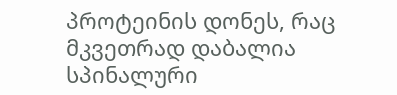პროტეინის დონეს, რაც მკვეთრად დაბალია სპინალური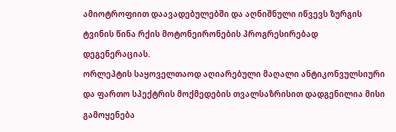ამიოტროფიით დაავადებულებში და აღნიშნული იწვევს ზურგის ტვინის წინა რქის მოტონეირონების პროგრესირებად დეგენერაციას.
ორლეპტის საყოველთაოდ აღიარებული მაღალი ანტიკონვულსიური და ფართო სპექტრის მოქმედების თვალსაზრისით დადგენილია მისი გამოყენება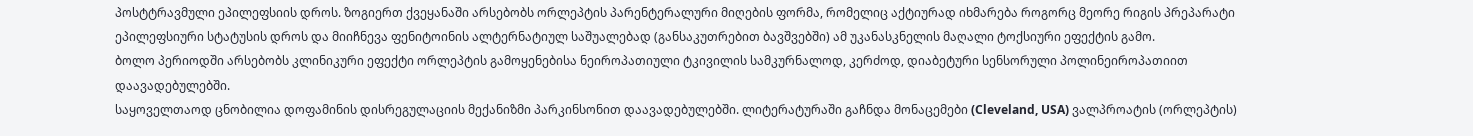პოსტტრავმული ეპილეფსიის დროს. ზოგიერთ ქვეყანაში არსებობს ორლეპტის პარენტერალური მიღების ფორმა, რომელიც აქტიურად იხმარება როგორც მეორე რიგის პრეპარატი ეპილეფსიური სტატუსის დროს და მიიჩნევა ფენიტოინის ალტერნატიულ საშუალებად (განსაკუთრებით ბავშვებში) ამ უკანასკნელის მაღალი ტოქსიური ეფექტის გამო.
ბოლო პერიოდში არსებობს კლინიკური ეფექტი ორლეპტის გამოყენებისა ნეიროპათიული ტკივილის სამკურნალოდ, კერძოდ, დიაბეტური სენსორული პოლინეიროპათიით დაავადებულებში.
საყოველთაოდ ცნობილია დოფამინის დისრეგულაციის მექანიზმი პარკინსონით დაავადებულებში. ლიტერატურაში გაჩნდა მონაცემები (Cleveland, USA) ვალპროატის (ორლეპტის)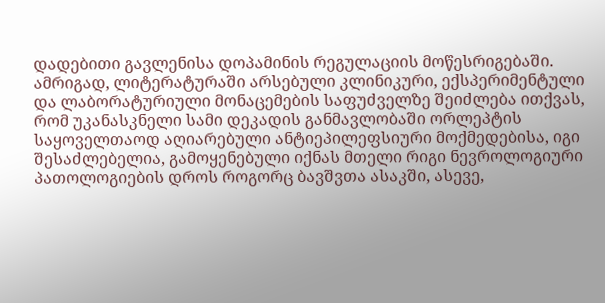დადებითი გავლენისა დოპამინის რეგულაციის მოწესრიგებაში.
ამრიგად, ლიტერატურაში არსებული კლინიკური, ექსპერიმენტული და ლაბორატურიული მონაცემების საფუძველზე შეიძლება ითქვას, რომ უკანასკნელი სამი დეკადის განმავლობაში ორლეპტის საყოველთაოდ აღიარებული ანტიეპილეფსიური მოქმედებისა, იგი შესაძლებელია, გამოყენებული იქნას მთელი რიგი ნევროლოგიური პათოლოგიების დროს როგორც ბავშვთა ასაკში, ასევე,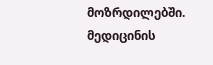მოზრდილებში.
მედიცინის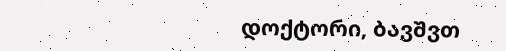დოქტორი, ბავშვთ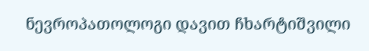ნევროპათოლოგი დავით ჩხარტიშვილი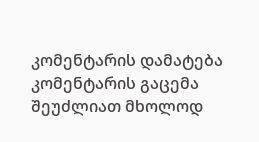კომენტარის დამატება
კომენტარის გაცემა შეუძლიათ მხოლოდ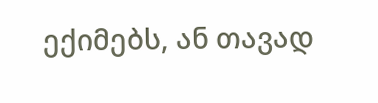ექიმებს, ან თავად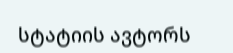სტატიის ავტორს